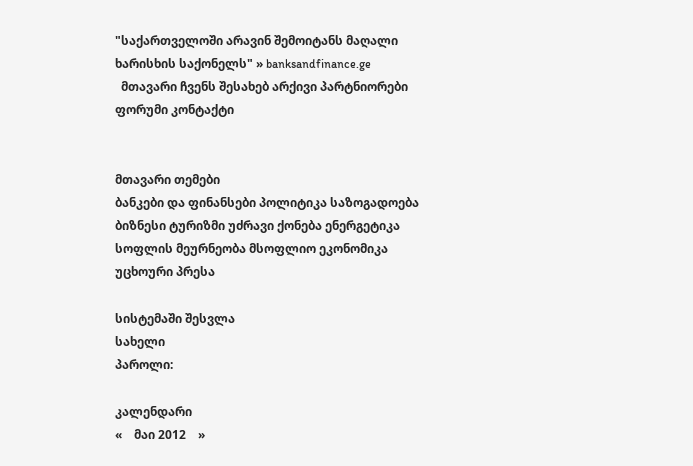"საქართველოში არავინ შემოიტანს მაღალი ხარისხის საქონელს" » banksandfinance.ge
  მთავარი ჩვენს შესახებ არქივი პარტნიორები ფორუმი კონტაქტი


მთავარი თემები
ბანკები და ფინანსები პოლიტიკა საზოგადოება ბიზნესი ტურიზმი უძრავი ქონება ენერგეტიკა სოფლის მეურნეობა მსოფლიო ეკონომიკა უცხოური პრესა

სისტემაში შესვლა
სახელი
პაროლი:

კალენდარი
«    მაი 2012    »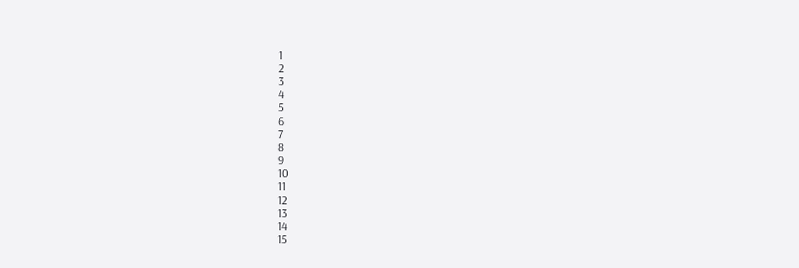1
2
3
4
5
6
7
8
9
10
11
12
13
14
15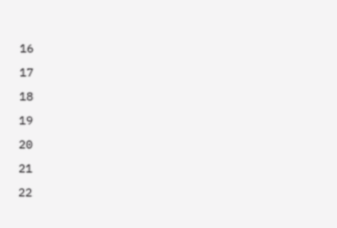16
17
18
19
20
21
22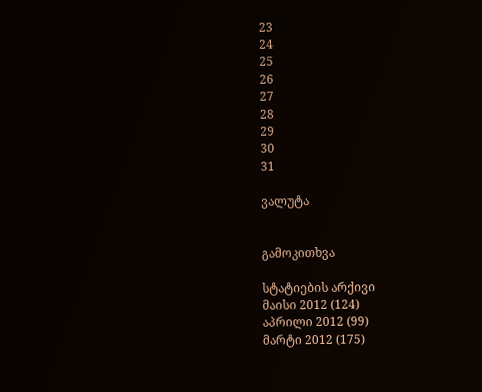23
24
25
26
27
28
29
30
31

ვალუტა


გამოკითხვა

სტატიების არქივი
მაისი 2012 (124)
აპრილი 2012 (99)
მარტი 2012 (175)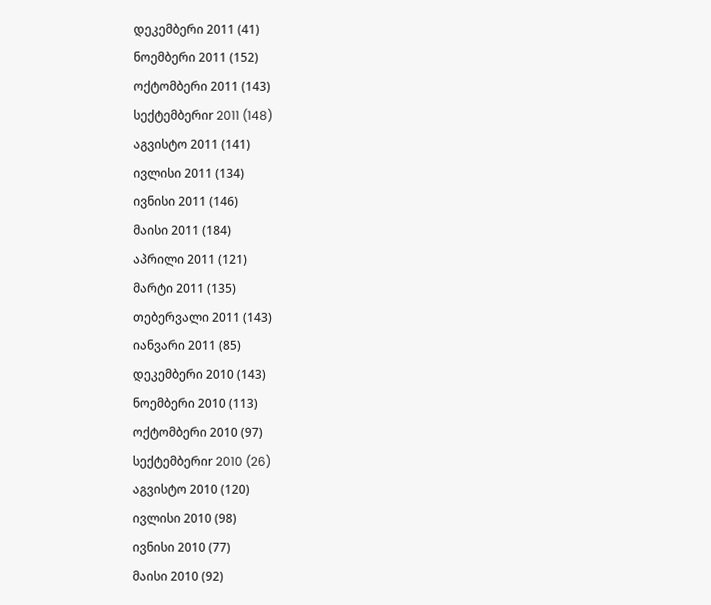დეკემბერი 2011 (41)
ნოემბერი 2011 (152)
ოქტომბერი 2011 (143)
სექტემბერიr 2011 (148)
აგვისტო 2011 (141)
ივლისი 2011 (134)
ივნისი 2011 (146)
მაისი 2011 (184)
აპრილი 2011 (121)
მარტი 2011 (135)
თებერვალი 2011 (143)
იანვარი 2011 (85)
დეკემბერი 2010 (143)
ნოემბერი 2010 (113)
ოქტომბერი 2010 (97)
სექტემბერიr 2010 (26)
აგვისტო 2010 (120)
ივლისი 2010 (98)
ივნისი 2010 (77)
მაისი 2010 (92)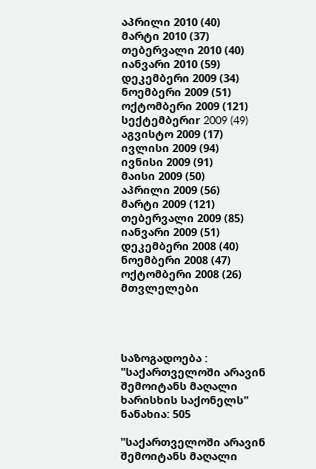აპრილი 2010 (40)
მარტი 2010 (37)
თებერვალი 2010 (40)
იანვარი 2010 (59)
დეკემბერი 2009 (34)
ნოემბერი 2009 (51)
ოქტომბერი 2009 (121)
სექტემბერიr 2009 (49)
აგვისტო 2009 (17)
ივლისი 2009 (94)
ივნისი 2009 (91)
მაისი 2009 (50)
აპრილი 2009 (56)
მარტი 2009 (121)
თებერვალი 2009 (85)
იანვარი 2009 (51)
დეკემბერი 2008 (40)
ნოემბერი 2008 (47)
ოქტომბერი 2008 (26)
მთვლელები




საზოგადოება : "საქართველოში არავინ შემოიტანს მაღალი ხარისხის საქონელს"
ნანახია: 505

"საქართველოში არავინ შემოიტანს მაღალი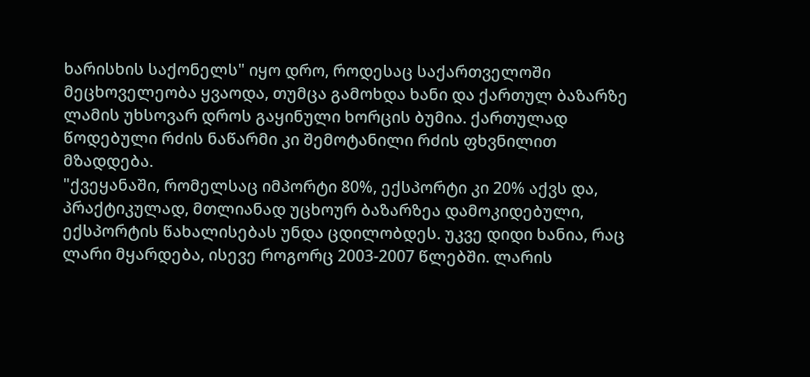ხარისხის საქონელს" იყო დრო, როდესაც საქართველოში მეცხოველეობა ყვაოდა, თუმცა გამოხდა ხანი და ქართულ ბაზარზე ლამის უხსოვარ დროს გაყინული ხორცის ბუმია. ქართულად წოდებული რძის ნაწარმი კი შემოტანილი რძის ფხვნილით მზადდება.
"ქვეყანაში, რომელსაც იმპორტი 80%, ექსპორტი კი 20% აქვს და, პრაქტიკულად, მთლიანად უცხოურ ბაზარზეა დამოკიდებული, ექსპორტის წახალისებას უნდა ცდილობდეს. უკვე დიდი ხანია, რაც ლარი მყარდება, ისევე როგორც 2003-2007 წლებში. ლარის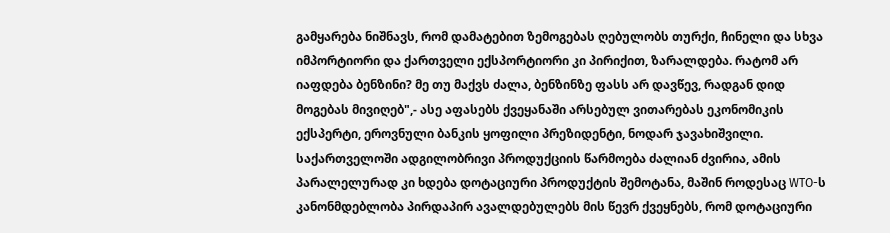გამყარება ნიშნავს, რომ დამატებით ზემოგებას ღებულობს თურქი, ჩინელი და სხვა იმპორტიორი და ქართველი ექსპორტიორი კი პირიქით, ზარალდება. რატომ არ იაფდება ბენზინი? მე თუ მაქვს ძალა, ბენზინზე ფასს არ დავწევ, რადგან დიდ მოგებას მივიღებ",- ასე აფასებს ქვეყანაში არსებულ ვითარებას ეკონომიკის ექსპერტი, ეროვნული ბანკის ყოფილი პრეზიდენტი, ნოდარ ჯავახიშვილი.
საქართველოში ადგილობრივი პროდუქციის წარმოება ძალიან ძვირია, ამის პარალელურად კი ხდება დოტაციური პროდუქტის შემოტანა, მაშინ როდესაც WTO-ს კანონმდებლობა პირდაპირ ავალდებულებს მის წევრ ქვეყნებს, რომ დოტაციური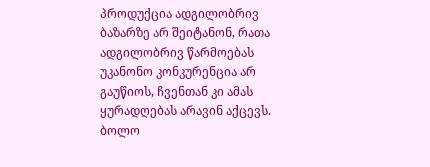პროდუქცია ადგილობრივ ბაზარზე არ შეიტანონ, რათა ადგილობრივ წარმოებას უკანონო კონკურენცია არ გაუწიოს, ჩვენთან კი ამას ყურადღებას არავინ აქცევს. ბოლო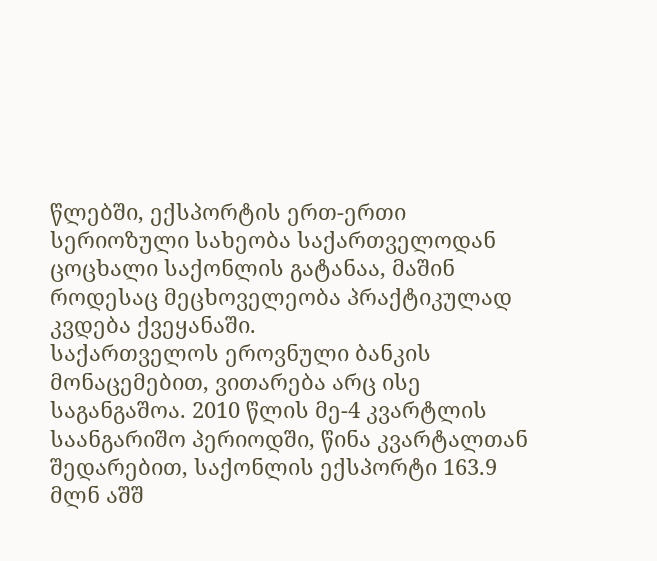წლებში, ექსპორტის ერთ-ერთი სერიოზული სახეობა საქართველოდან ცოცხალი საქონლის გატანაა, მაშინ როდესაც მეცხოველეობა პრაქტიკულად კვდება ქვეყანაში.
საქართველოს ეროვნული ბანკის მონაცემებით, ვითარება არც ისე საგანგაშოა. 2010 წლის მე-4 კვარტლის საანგარიშო პერიოდში, წინა კვარტალთან შედარებით, საქონლის ექსპორტი 163.9 მლნ აშშ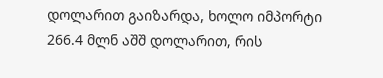დოლარით გაიზარდა, ხოლო იმპორტი 266.4 მლნ აშშ დოლარით, რის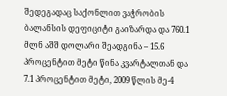შედეგადაც საქონლით ვაჭრობის ბალანსის დეფიციტი გაიზარდა და 760.1 მლნ აშშ დოლარი შეადგინა – 15.6 პროცენტით მეტი წინა კვარტალთან და 7.1 პროცენტით მეტი, 2009 წლის მე-4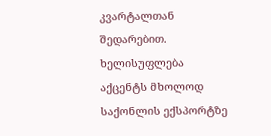კვარტალთან შედარებით.
ხელისუფლება აქცენტს მხოლოდ საქონლის ექსპორტზე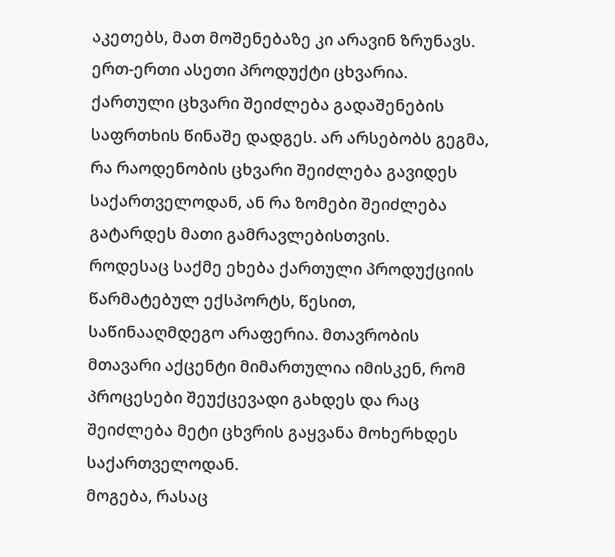აკეთებს, მათ მოშენებაზე კი არავინ ზრუნავს. ერთ-ერთი ასეთი პროდუქტი ცხვარია. ქართული ცხვარი შეიძლება გადაშენების საფრთხის წინაშე დადგეს. არ არსებობს გეგმა, რა რაოდენობის ცხვარი შეიძლება გავიდეს საქართველოდან, ან რა ზომები შეიძლება გატარდეს მათი გამრავლებისთვის.
როდესაც საქმე ეხება ქართული პროდუქციის წარმატებულ ექსპორტს, წესით, საწინააღმდეგო არაფერია. მთავრობის მთავარი აქცენტი მიმართულია იმისკენ, რომ პროცესები შეუქცევადი გახდეს და რაც შეიძლება მეტი ცხვრის გაყვანა მოხერხდეს საქართველოდან.
მოგება, რასაც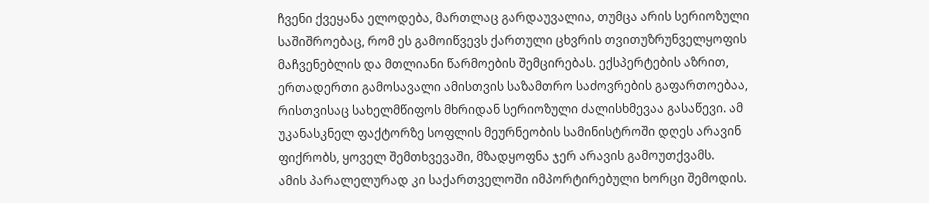ჩვენი ქვეყანა ელოდება, მართლაც გარდაუვალია, თუმცა არის სერიოზული საშიშროებაც, რომ ეს გამოიწვევს ქართული ცხვრის თვითუზრუნველყოფის მაჩვენებლის და მთლიანი წარმოების შემცირებას. ექსპერტების აზრით, ერთადერთი გამოსავალი ამისთვის საზამთრო საძოვრების გაფართოებაა, რისთვისაც სახელმწიფოს მხრიდან სერიოზული ძალისხმევაა გასაწევი. ამ უკანასკნელ ფაქტორზე სოფლის მეურნეობის სამინისტროში დღეს არავინ ფიქრობს, ყოველ შემთხვევაში, მზადყოფნა ჯერ არავის გამოუთქვამს.
ამის პარალელურად კი საქართველოში იმპორტირებული ხორცი შემოდის.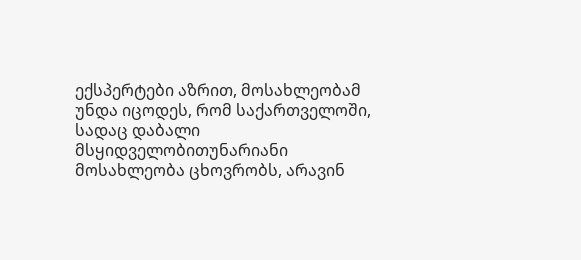ექსპერტები აზრით, მოსახლეობამ უნდა იცოდეს, რომ საქართველოში, სადაც დაბალი მსყიდველობითუნარიანი მოსახლეობა ცხოვრობს, არავინ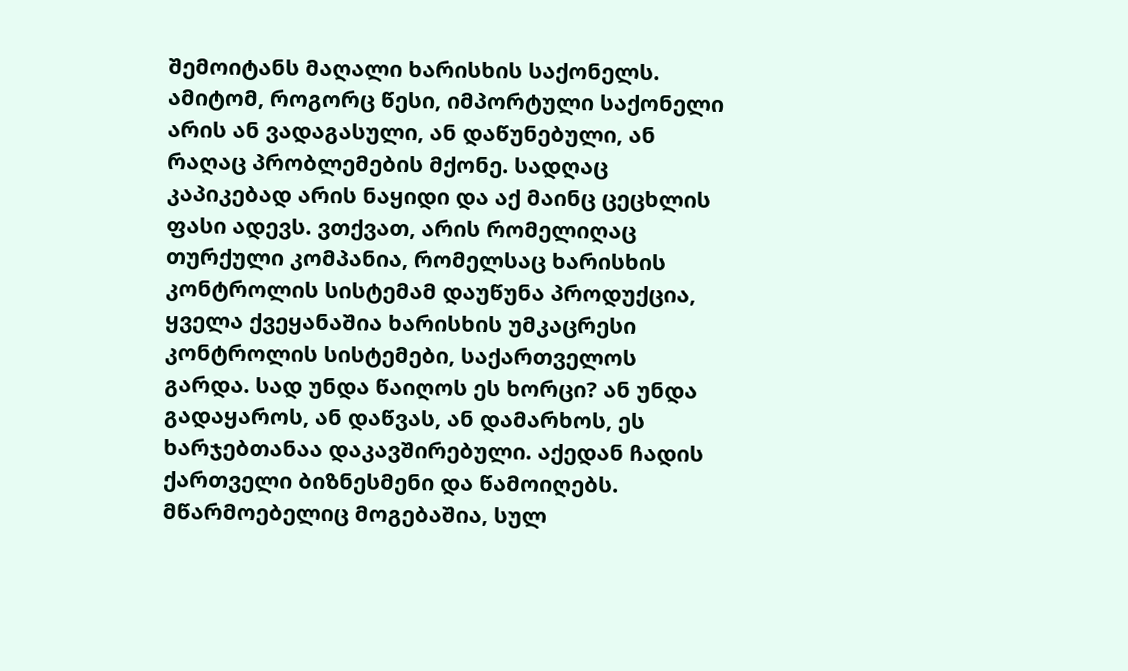შემოიტანს მაღალი ხარისხის საქონელს. ამიტომ, როგორც წესი, იმპორტული საქონელი არის ან ვადაგასული, ან დაწუნებული, ან რაღაც პრობლემების მქონე. სადღაც კაპიკებად არის ნაყიდი და აქ მაინც ცეცხლის ფასი ადევს. ვთქვათ, არის რომელიღაც თურქული კომპანია, რომელსაც ხარისხის კონტროლის სისტემამ დაუწუნა პროდუქცია, ყველა ქვეყანაშია ხარისხის უმკაცრესი კონტროლის სისტემები, საქართველოს გარდა. სად უნდა წაიღოს ეს ხორცი? ან უნდა გადაყაროს, ან დაწვას, ან დამარხოს, ეს ხარჯებთანაა დაკავშირებული. აქედან ჩადის ქართველი ბიზნესმენი და წამოიღებს. მწარმოებელიც მოგებაშია, სულ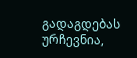გადაგდებას ურჩევნია,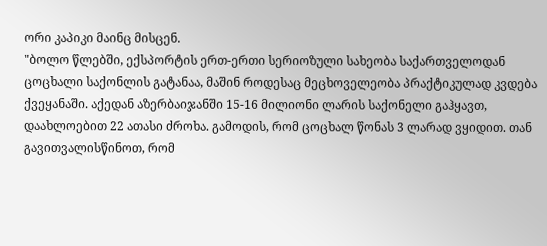ორი კაპიკი მაინც მისცენ.
"ბოლო წლებში, ექსპორტის ერთ-ერთი სერიოზული სახეობა საქართველოდან ცოცხალი საქონლის გატანაა, მაშინ როდესაც მეცხოველეობა პრაქტიკულად კვდება ქვეყანაში. აქედან აზერბაიჯანში 15-16 მილიონი ლარის საქონელი გაჰყავთ, დაახლოებით 22 ათასი ძროხა. გამოდის, რომ ცოცხალ წონას 3 ლარად ვყიდით. თან გავითვალისწინოთ, რომ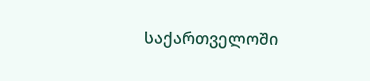საქართველოში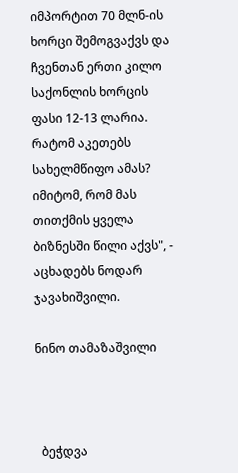იმპორტით 70 მლნ-ის ხორცი შემოგვაქვს და ჩვენთან ერთი კილო საქონლის ხორცის ფასი 12-13 ლარია. რატომ აკეთებს სახელმწიფო ამას? იმიტომ, რომ მას თითქმის ყველა ბიზნესში წილი აქვს", - აცხადებს ნოდარ ჯავახიშვილი.

ნინო თამაზაშვილი



  ბეჭდვა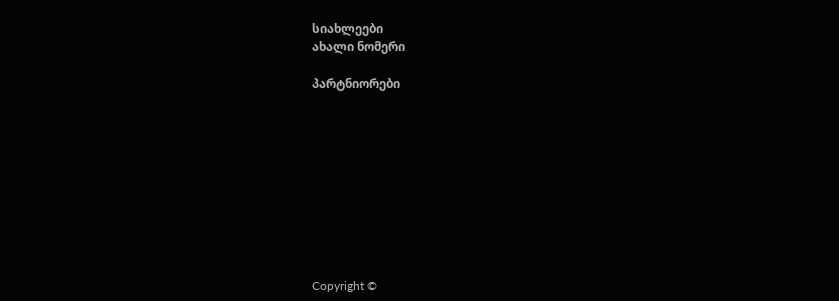სიახლეები
ახალი ნომერი

პარტნიორები










Copyright ©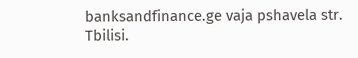banksandfinance.ge vaja pshavela str. Tbilisi.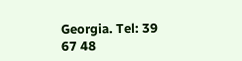Georgia. Tel: 39 67 48